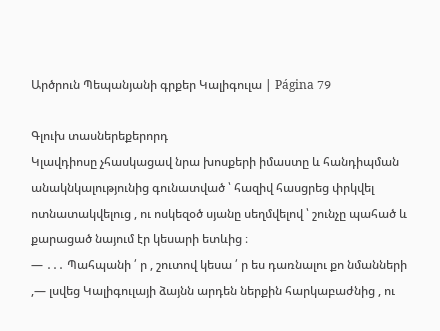Արծրուն Պեպանյանի գրքեր Կալիգուլա | Página 79

Գլուխ տասներեքերորդ
Կլավդիոսը չհասկացավ նրա խոսքերի իմաստը և հանդիպման անակնկալությունից գունատված ՝ հազիվ հասցրեց փրկվել ոտնատակվելուց , ու ոսկեզօծ սյանը սեղմվելով ՝ շունչը պահած և քարացած նայում էր կեսարի ետևից ։
― ․․․ Պահպանի ՛ ր , շուտով կեսա ՛ ր ես դառնալու քո նմանների ,― լսվեց Կալիգուլայի ձայնն արդեն ներքին հարկաբաժնից , ու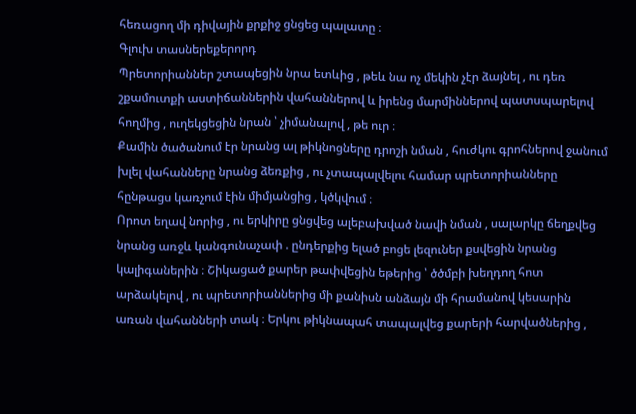հեռացող մի դիվային քրքիջ ցնցեց պալատը ։
Գլուխ տասներեքերորդ
Պրետորիաններ շտապեցին նրա ետևից , թեև նա ոչ մեկին չէր ձայնել , ու դեռ շքամուտքի աստիճաններին վահաններով և իրենց մարմիններով պատսպարելով հողմից , ուղեկցեցին նրան ՝ չիմանալով , թե ուր ։
Քամին ծածանում էր նրանց ալ թիկնոցները դրոշի նման , հուժկու գրոհներով ջանում խլել վահանները նրանց ձեռքից , ու չտապալվելու համար պրետորիանները հընթացս կառչում էին միմյանցից , կծկվում ։
Որոտ եղավ նորից , ու երկիրը ցնցվեց ալեբախված նավի նման , սալարկը ճեղքվեց նրանց առջև կանգունաչափ . ընդերքից ելած բոցե լեզուներ քսվեցին նրանց կալիգաներին ։ Շիկացած քարեր թափվեցին եթերից ՝ ծծմբի խեղդող հոտ արձակելով , ու պրետորիաններից մի քանիսն անձայն մի հրամանով կեսարին առան վահանների տակ ։ Երկու թիկնապահ տապալվեց քարերի հարվածներից ,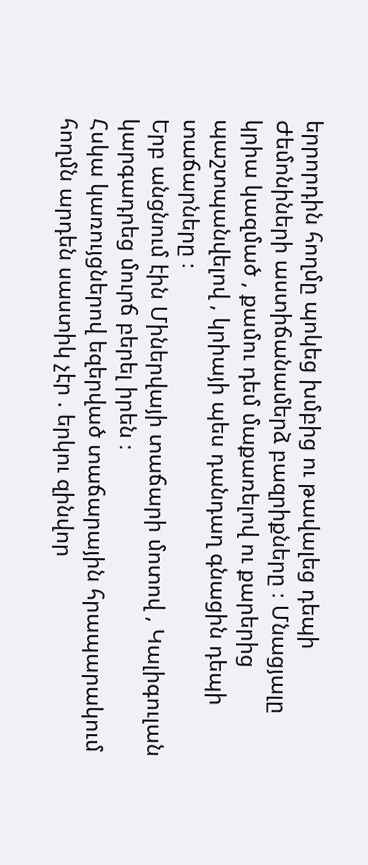երրորդին հողմը պոկեց խմբից ու թավալեց դեպի Ժեմոնիների աստիճանամերձ բազրիքները ։ Մնացյալը կրիա կազմած , քամու դեմ մաքառելով ու քարերից պաշտպանվելով , կրիայի պես դանդաղ գնացին դեպի տաճարները ։
Երբ անցնում էին Միներվայի տաճարի մոտով , Կալիգուլան կարգադրեց մուրճ բերել իրեն ։
Հսկա կառույցներով եզերված տաճարային հրապարակում հողմն արդեն սաստիկ չէր . երկու զինվոր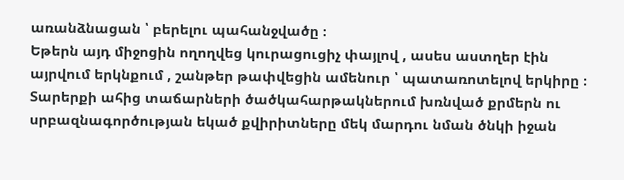առանձնացան ՝ բերելու պահանջվածը ։
Եթերն այդ միջոցին ողողվեց կուրացուցիչ փայլով , ասես աստղեր էին այրվում երկնքում , շանթեր թափվեցին ամենուր ՝ պատառոտելով երկիրը ։ Տարերքի ահից տաճարների ծածկահարթակներում խռնված քրմերն ու սրբազնագործության եկած քվիրիտները մեկ մարդու նման ծնկի իջան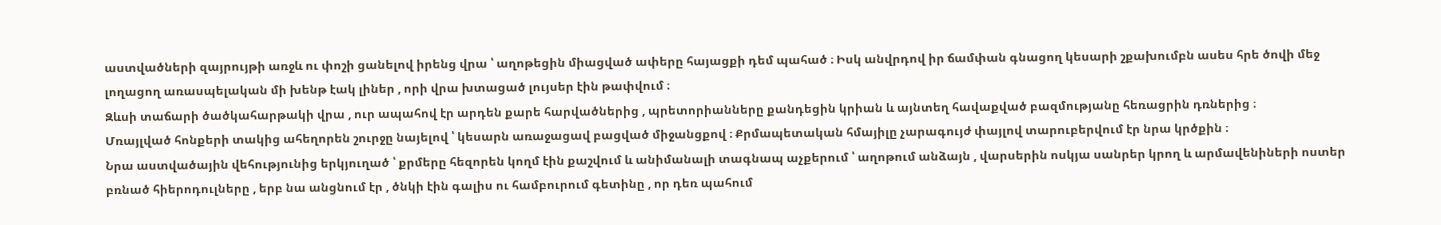աստվածների զայրույթի առջև ու փոշի ցանելով իրենց վրա ՝ աղոթեցին միացված ափերը հայացքի դեմ պահած ։ Իսկ անվրդով իր ճամփան գնացող կեսարի շքախումբն ասես հրե ծովի մեջ լողացող առասպելական մի խենթ էակ լիներ , որի վրա խտացած լույսեր էին թափվում ։
Զևսի տաճարի ծածկահարթակի վրա , ուր ապահով էր արդեն քարե հարվածներից , պրետորիանները քանդեցին կրիան և այնտեղ հավաքված բազմությանը հեռացրին դռներից ։
Մռայլված հոնքերի տակից ահեղորեն շուրջը նայելով ՝ կեսարն առաջացավ բացված միջանցքով ։ Քրմապետական հմայիլը չարագույժ փայլով տարուբերվում էր նրա կրծքին ։
Նրա աստվածային վեհությունից երկյուղած ՝ քրմերը հեզորեն կողմ էին քաշվում և անիմանալի տագնապ աչքերում ՝ աղոթում անձայն , վարսերին ոսկյա սանրեր կրող և արմավենիների ոստեր բռնած հիերոդուլները , երբ նա անցնում էր , ծնկի էին գալիս ու համբուրում գետինը , որ դեռ պահում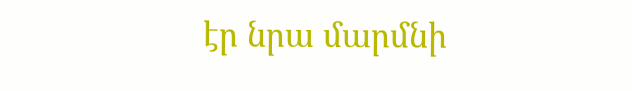էր նրա մարմնի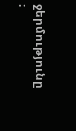ջերմությունը ։